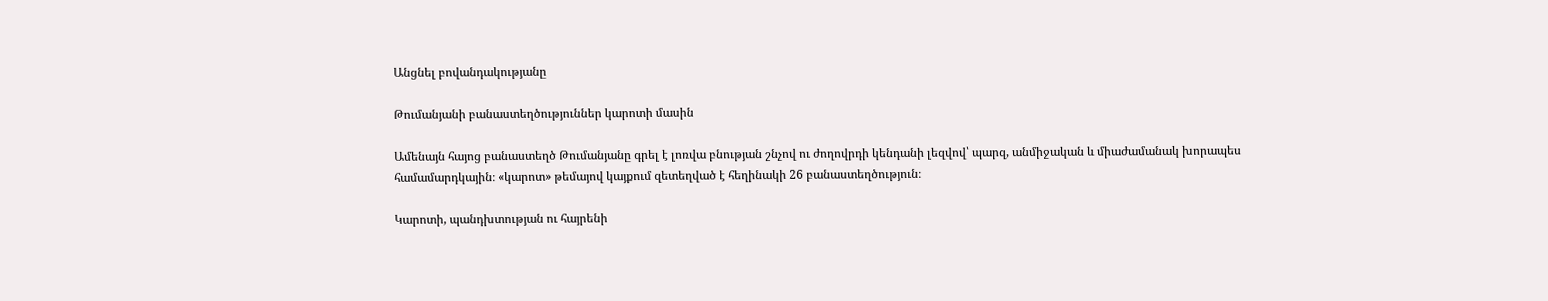Անցնել բովանդակությանը

Թումանյանի բանաստեղծություններ կարոտի մասին

Ամենայն հայոց բանաստեղծ Թումանյանը գրել է լոռվա բնության շնչով ու ժողովրդի կենդանի լեզվով՝ պարզ, անմիջական և միաժամանակ խորապես համամարդկային։ «կարոտ» թեմայով կայքում զետեղված է հեղինակի 26 բանաստեղծություն։

Կարոտի, պանդխտության ու հայրենի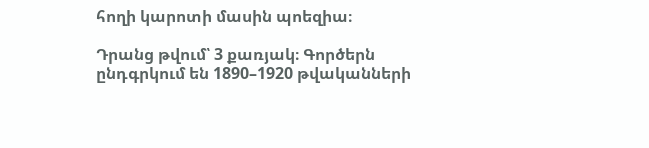հողի կարոտի մասին պոեզիա։

Դրանց թվում՝ 3 քառյակ։ Գործերն ընդգրկում են 1890–1920 թվականների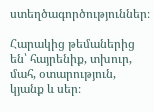ստեղծագործություններ։

Հարակից թեմաներից են՝ հայրենիք, տխուր, մահ, օտարություն, կյանք և սեր։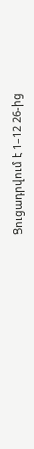Ցուցադրվում է 1–12 26-ից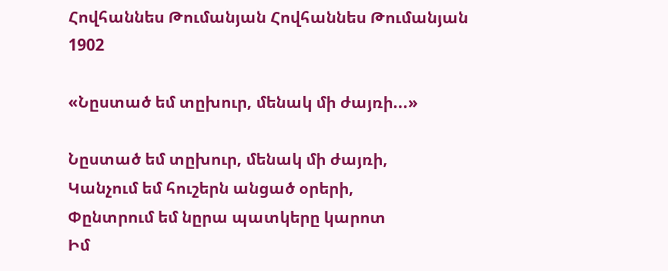Հովհաննես Թումանյան Հովհաննես Թումանյան 1902

«Նըստած եմ տըխուր, մենակ մի ժայռի...»

Նըստած եմ տըխուր, մենակ մի ժայռի,
Կանչում եմ հուշերն անցած օրերի,
Փընտրում եմ նըրա պատկերը կարոտ
Իմ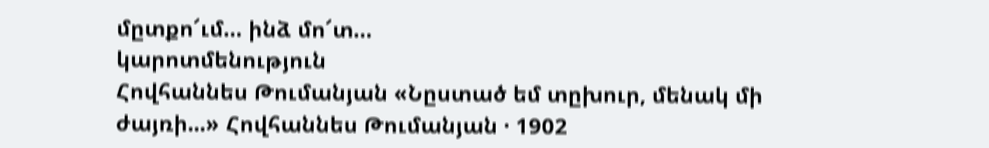մըտքո՜ւմ… ինձ մո՜տ…
կարոտմենություն
Հովհաննես Թումանյան «Նըստած եմ տըխուր, մենակ մի ժայռի...» Հովհաննես Թումանյան · 1902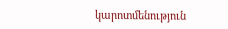կարոտմենություն